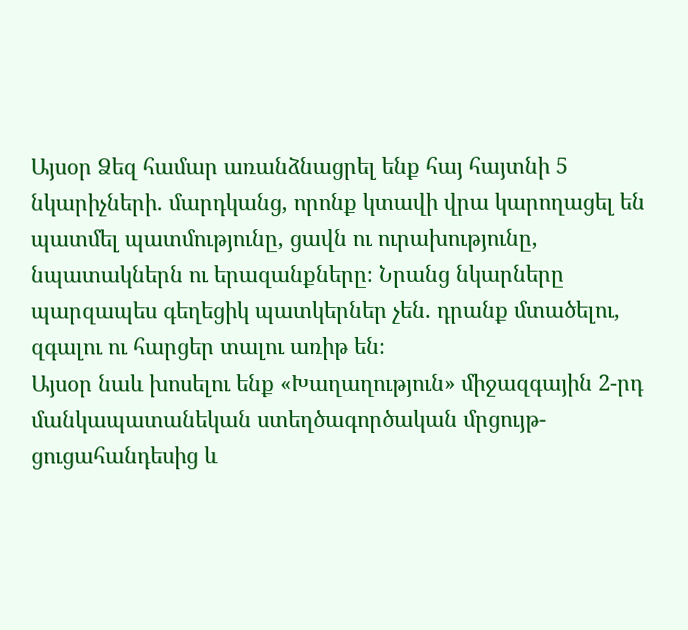Այսօր Ձեզ համար առանձնացրել ենք հայ հայտնի 5 նկարիչների․ մարդկանց, որոնք կտավի վրա կարողացել են պատմել պատմությունը, ցավն ու ուրախությունը, նպատակներն ու երազանքները։ Նրանց նկարները պարզապես գեղեցիկ պատկերներ չեն․ դրանք մտածելու, զգալու ու հարցեր տալու առիթ են։
Այսօր նաև խոսելու ենք «Խաղաղություն» միջազգային 2-րդ մանկապատանեկան ստեղծագործական մրցույթ-ցուցահանդեսից և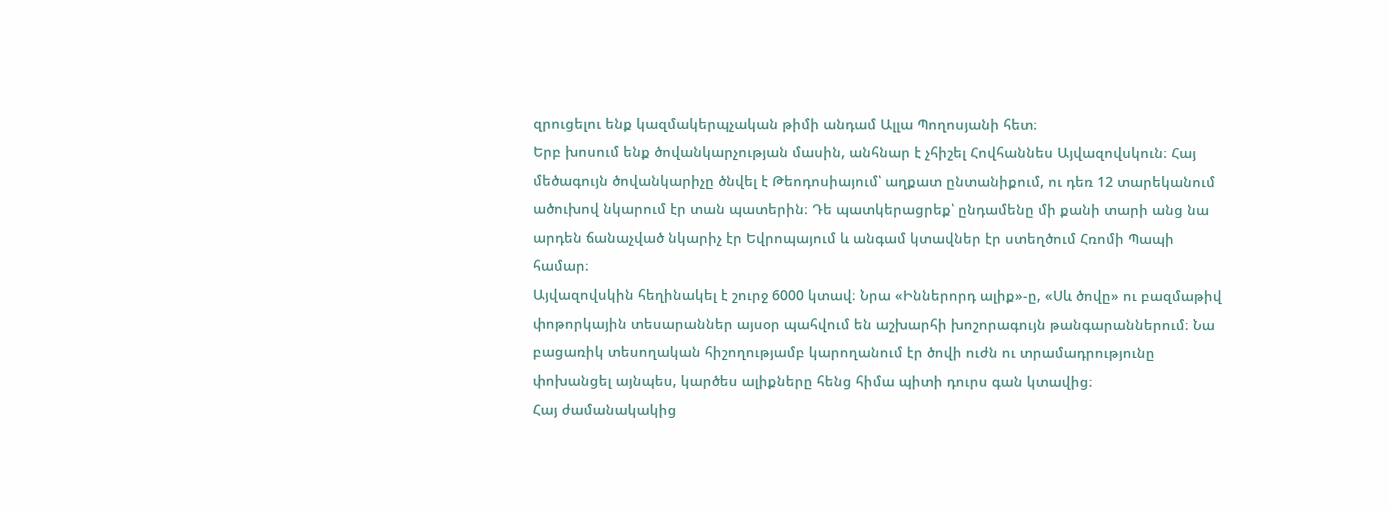զրուցելու ենք կազմակերպչական թիմի անդամ Ալլա Պողոսյանի հետ։
Երբ խոսում ենք ծովանկարչության մասին, անհնար է չհիշել Հովհաննես Այվազովսկուն։ Հայ մեծագույն ծովանկարիչը ծնվել է Թեոդոսիայում՝ աղքատ ընտանիքում, ու դեռ 12 տարեկանում ածուխով նկարում էր տան պատերին։ Դե պատկերացրեք՝ ընդամենը մի քանի տարի անց նա արդեն ճանաչված նկարիչ էր Եվրոպայում և անգամ կտավներ էր ստեղծում Հռոմի Պապի համար։
Այվազովսկին հեղինակել է շուրջ 6000 կտավ։ Նրա «Իններորդ ալիք»-ը, «Սև ծովը» ու բազմաթիվ փոթորկային տեսարաններ այսօր պահվում են աշխարհի խոշորագույն թանգարաններում։ Նա բացառիկ տեսողական հիշողությամբ կարողանում էր ծովի ուժն ու տրամադրությունը փոխանցել այնպես, կարծես ալիքները հենց հիմա պիտի դուրս գան կտավից։
Հայ ժամանակակից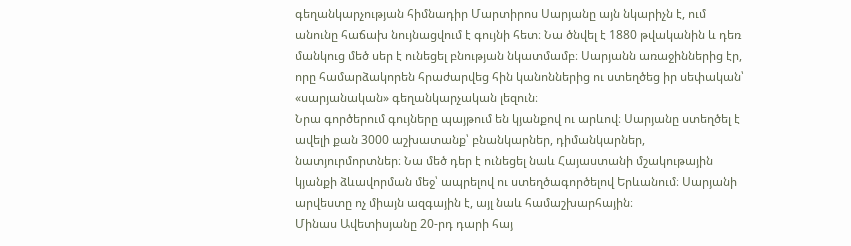գեղանկարչության հիմնադիր Մարտիրոս Սարյանը այն նկարիչն է, ում անունը հաճախ նույնացվում է գույնի հետ։ Նա ծնվել է 1880 թվականին և դեռ մանկուց մեծ սեր է ունեցել բնության նկատմամբ։ Սարյանն առաջիններից էր, որը համարձակորեն հրաժարվեց հին կանոններից ու ստեղծեց իր սեփական՝ «սարյանական» գեղանկարչական լեզուն։
Նրա գործերում գույները պայթում են կյանքով ու արևով։ Սարյանը ստեղծել է ավելի քան 3000 աշխատանք՝ բնանկարներ, դիմանկարներ, նատյուրմորտներ։ Նա մեծ դեր է ունեցել նաև Հայաստանի մշակութային կյանքի ձևավորման մեջ՝ ապրելով ու ստեղծագործելով Երևանում։ Սարյանի արվեստը ոչ միայն ազգային է, այլ նաև համաշխարհային։
Մինաս Ավետիսյանը 20-րդ դարի հայ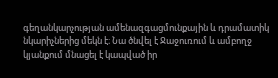գեղանկարչության ամենազգացմունքային և դրամատիկ նկարիչներից մեկն է։ Նա ծնվել է Ջաջուռում և ամբողջ կյանքում մնացել է կապված իր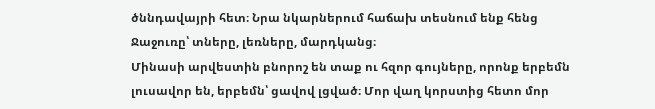ծննդավայրի հետ։ Նրա նկարներում հաճախ տեսնում ենք հենց Ջաջուռը՝ տները, լեռները, մարդկանց։
Մինասի արվեստին բնորոշ են տաք ու հզոր գույները, որոնք երբեմն լուսավոր են, երբեմն՝ ցավով լցված։ Մոր վաղ կորստից հետո մոր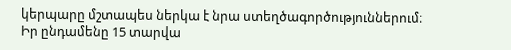կերպարը մշտապես ներկա է նրա ստեղծագործություններում։ Իր ընդամենը 15 տարվա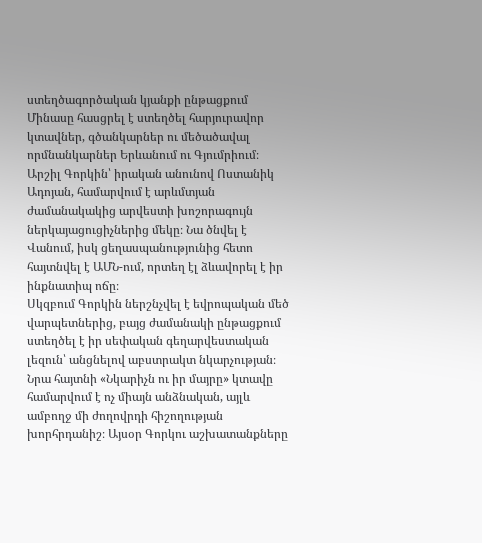ստեղծագործական կյանքի ընթացքում Մինասը հասցրել է ստեղծել հարյուրավոր կտավներ, գծանկարներ ու մեծածավալ որմնանկարներ Երևանում ու Գյումրիում։
Արշիլ Գորկին՝ իրական անունով Ոստանիկ Ադոյան, համարվում է արևմտյան ժամանակակից արվեստի խոշորագույն ներկայացուցիչներից մեկը։ Նա ծնվել է Վանում, իսկ ցեղասպանությունից հետո հայտնվել է ԱՄՆ-ում, որտեղ էլ ձևավորել է իր ինքնատիպ ոճը։
Սկզբում Գորկին ներշնչվել է եվրոպական մեծ վարպետներից, բայց ժամանակի ընթացքում ստեղծել է իր սեփական գեղարվեստական լեզուն՝ անցնելով աբստրակտ նկարչության։ Նրա հայտնի «Նկարիչն ու իր մայրը» կտավը համարվում է ոչ միայն անձնական, այլև ամբողջ մի ժողովրդի հիշողության խորհրդանիշ։ Այսօր Գորկու աշխատանքները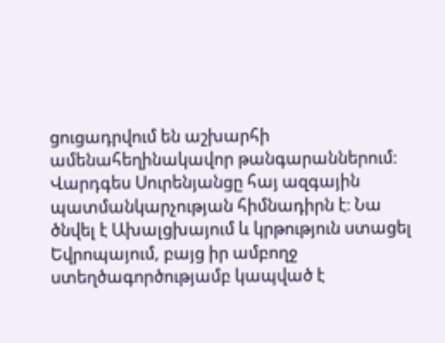ցուցադրվում են աշխարհի ամենահեղինակավոր թանգարաններում։
Վարդգես Սուրենյանցը հայ ազգային պատմանկարչության հիմնադիրն է։ Նա ծնվել է Ախալցխայում և կրթություն ստացել Եվրոպայում, բայց իր ամբողջ ստեղծագործությամբ կապված է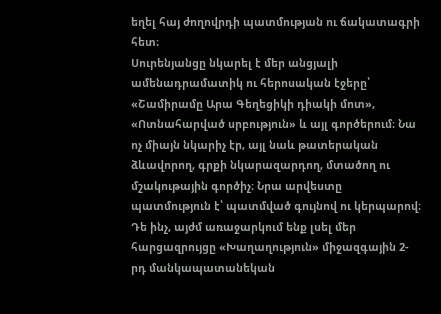եղել հայ ժողովրդի պատմության ու ճակատագրի հետ։
Սուրենյանցը նկարել է մեր անցյալի ամենադրամատիկ ու հերոսական էջերը՝ «Շամիրամը Արա Գեղեցիկի դիակի մոտ», «Ոտնահարված սրբություն» և այլ գործերում։ Նա ոչ միայն նկարիչ էր, այլ նաև թատերական ձևավորող, գրքի նկարազարդող, մտածող ու մշակութային գործիչ։ Նրա արվեստը պատմություն է՝ պատմված գույնով ու կերպարով։
Դե ինչ, այժմ առաջարկում ենք լսել մեր հարցազրույցը «Խաղաղություն» միջազգային 2-րդ մանկապատանեկան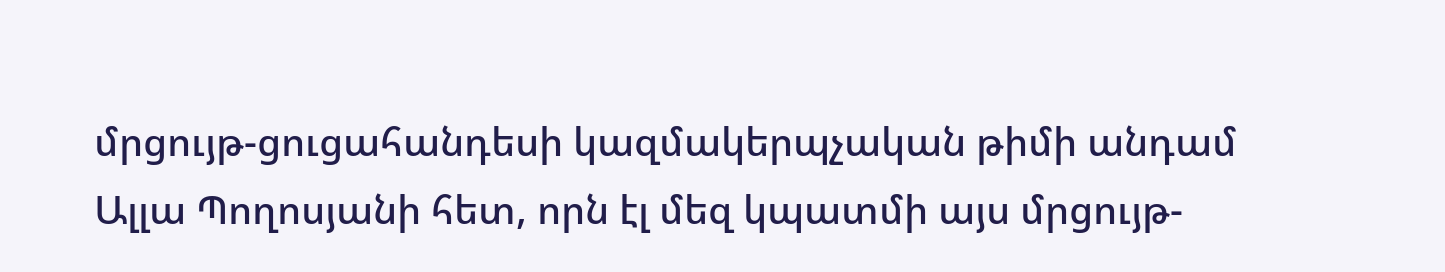մրցույթ-ցուցահանդեսի կազմակերպչական թիմի անդամ Ալլա Պողոսյանի հետ, որն էլ մեզ կպատմի այս մրցույթ-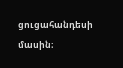ցուցահանդեսի մասին։